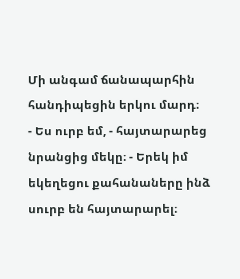Մի անգամ ճանապարհին հանդիպեցին երկու մարդ։
- Ես ուրբ եմ, - հայտարարեց նրանցից մեկը։ - Երեկ իմ եկեղեցու քահանաները ինձ սուրբ են հայտարարել։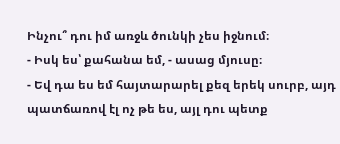Ինչու՞ դու իմ առջև ծունկի չես իջնում։
- Իսկ ես՝ քահանա եմ, - ասաց մյուսը։
- Եվ դա ես եմ հայտարարել քեզ երեկ սուրբ, այդ պատճառով էլ ոչ թե ես, այլ դու պետք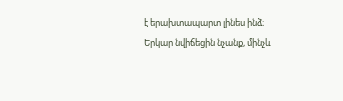է երախտապարտ լինես ինձ։
Երկար նվիճեցին նչանք, մինչև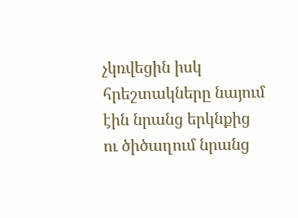չկռվեցին իսկ հրեշտակները նայում էին նրանց երկնքից ու ծիծաղում նրանց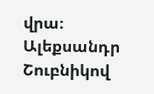վրա։
Ալեքսանդր Շուբնիկով